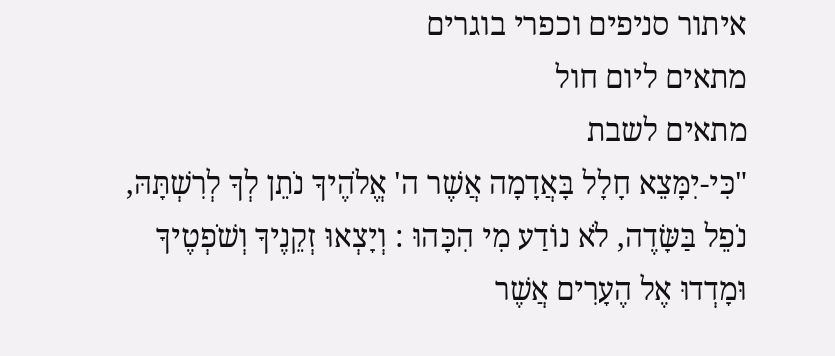איתור סניפים וכפרי בוגרים
מתאים ליום חול
מתאים לשבת
"כִּי-יִמָּצֵא חָלָל בָּאֲדָמָה אֲשֶׁר ה' אֱלֹהֶיךָ נֹתֵן לְךָ לְרִשְׁתָּהּ, נֹפֵל בַּשָּׂדֶה, לֹא נוֹדַע מִי הִכָּהוּ : וְיָצְאוּ זְקֵנֶיךָ וְשֹׁפְטֶיךָ וּמָדְדוּ אֶל הֶעָרִים אֲשֶׁר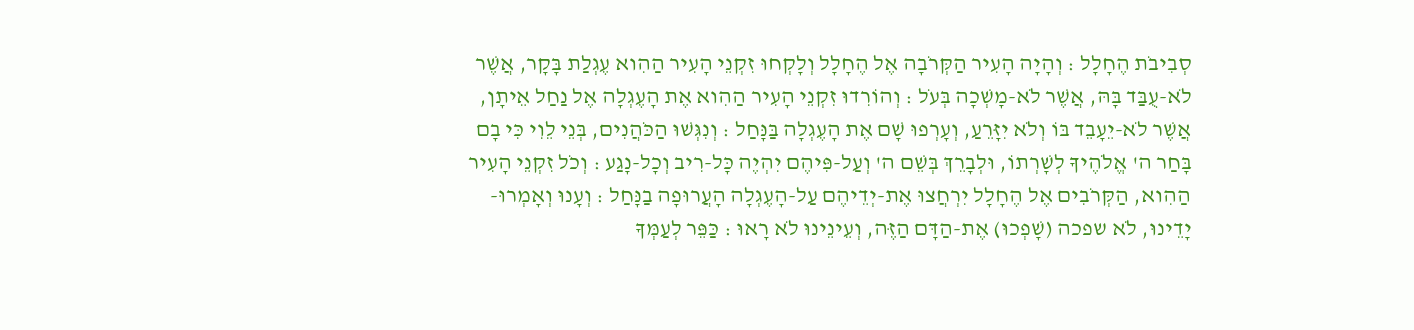סְבִיבֹת הֶחָלָל : וְהָיָה הָעִיר הַקְּרֹבָה אֶל הֶחָלָל וְלָקְחוּ זִקְנֵי הָעִיר הַהִוא עֶגְלַת בָּקָר, אֲשֶׁר לֹא-עֻבַּד בָּהּ, אֲשֶׁר לֹא-מָשְׁכָה בְּעֹל : וְהוֹרִדוּ זִקְנֵי הָעִיר הַהִוא אֶת הָעֶגְלָה אֶל נַחַל אֵיתָן, אֲשֶׁר לֹא-יֵעָבֵד בּוֹ וְלֹא יִזָּרֵעַ, וְעָרְפוּ שָׁם אֶת הָעֶגְלָה בַּנָּחַל : וְנִגְּשׁוּ הַכֹּהֲנִים, בְּנֵי לֵוִי כִּי בָם בָּחַר ה' אֱלֹהֶיךָ לְשָׁרְתוֹ, וּלְבָרֵךְ בְּשֵׁם ה' וְעַל-פִּיהֶם יִהְיֶה כָּל-רִיב וְכָל-נָגַע : וְכֹל זִקְנֵי הָעִיר הַהִוא, הַקְּרֹבִים אֶל הֶחָלָל יִרְחֲצוּ אֶת-יְדֵיהֶם עַל-הָעֶגְלָה הָעֲרוּפָה בַנָּחַל : וְעָנוּ וְאָמְרוּ- יָדֵינוּ, לֹא שפכה (שָׁפְכוּ) אֶת-הַדָּם הַזֶּה, וְעֵינֵינוּ לֹא רָאוּ : כַּפֵּר לְעַמְּךָ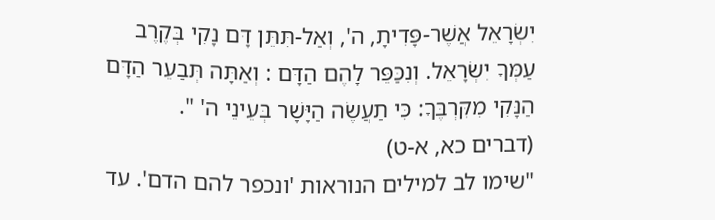יִשְׂרָאֵל אֲשֶׁר-פָּדִיתָ, ה', וְאַל-תִּתֵּן דָּם נָקִי בְּקֶרֶב עַמְּךָ יִשְׂרָאֵל. וְנִכַּפֵּר לָהֶם הַדָּם : וְאַתָּה תְּבַעֵר הַדָּם הַנָּקִי מִקִּרְבֶּךָ: כִּי תַעֲשֶׂה הַיָּשָׁר בְּעֵינֵי ה' ".
(דברים כא, א-ט)
"שימו לב למילים הנוראות 'ונכפר להם הדם'. עד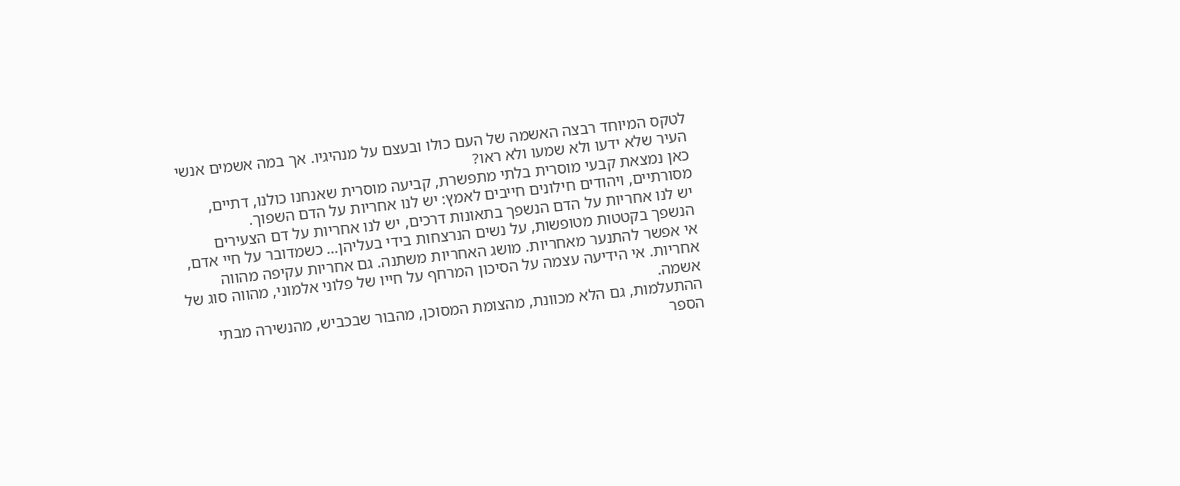לטקס המיוחד רבצה האשמה של העם כולו ובעצם על מנהיגיו. אך במה אשמים אנשי העיר שלא ידעו ולא שמעו ולא ראו?
כאן נמצאת קבעי מוסרית בלתי מתפשרת, קביעה מוסרית שאנחנו כולנו, דתיים, מסורתיים, ויהודים חילונים חייבים לאמץ: יש לנו אחריות על הדם השפוך.
יש לנו אחריות על הדם הנשפך בתאונות דרכים, יש לנו אחריות על דם הצעירים הנשפך בקטטות מטופשות, על נשים הנרצחות בידי בעליהן… כשמדובר על חיי אדם, אי אפשר להתנער מאחריות. מושג האחריות משתנה. גם אחריות עקיפה מהווה אחריות. אי הידיעה עצמה על הסיכון המרחף על חייו של פלוני אלמוני, מהווה סוג של אשמה.
ההתעלמות, גם הלא מכוונת, מהצומת המסוכן, מהבור שבכביש, מהנשירה מבתי הספר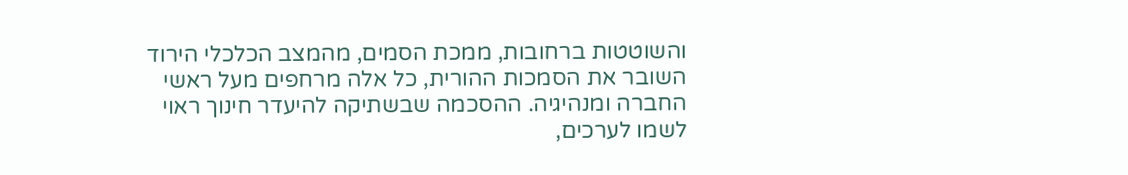והשוטטות ברחובות, ממכת הסמים, מהמצב הכלכלי הירוד השובר את הסמכות ההורית, כל אלה מרחפים מעל ראשי החברה ומנהיגיה. ההסכמה שבשתיקה להיעדר חינוך ראוי לשמו לערכים,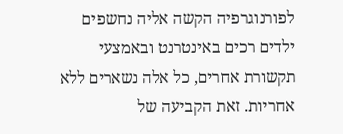לפורנוגרפיה הקשה אליה נחשפים ילדים רכים באינטרנט ובאמצעי תקשורת אחרים, כל אלה נשארים ללא אחריות. זאת הקביעה של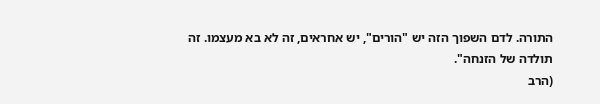התורה. לדם השפוך הזה יש "הורים", יש אחראים, זה לא בא מעצמו. זה תולדה של הזנחה".
(הרב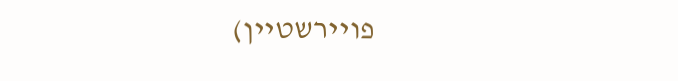פויירשטיין)